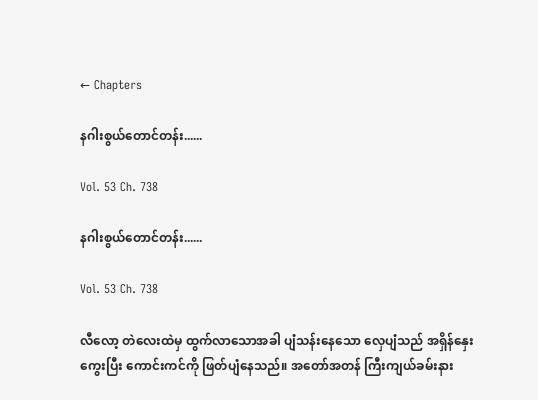← Chapters

နဂါးစွယ်တောင်တန်း......

Vol. 53 Ch. 738

နဂါးစွယ်တောင်တန်း......

Vol. 53 Ch. 738

လီလော့ တဲလေးထဲမှ ထွက်လာသောအခါ ပျံသန်းနေသော လှေပျံသည် အရှိန်နှေးကွေးပြီး ကောင်းကင်ကို ဖြတ်ပျံနေသည်။ အတော်အတန် ကြီးကျယ်ခမ်းနား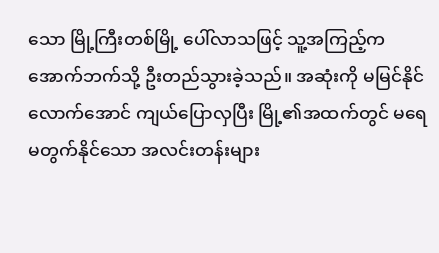သော မြို့ကြီးတစ်မြို့ ပေါ်လာသဖြင့် သူ့အကြည့်က အောက်ဘက်သို့ ဦးတည်သွားခဲ့သည်။ အဆုံးကို မမြင်နိုင်လောက်အောင် ကျယ်ပြောလှပြီး မြို့၏အထက်တွင် မရေမတွက်နိုင်သော အလင်းတန်းများ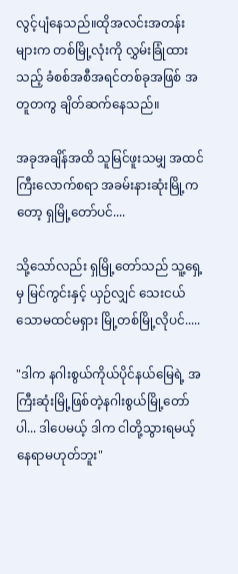လွင့်ပျံနေသည်။ထိုအလင်းအတန်းများက တစ်မြို့လုံးကို လွှမ်းခြုံထားသည့် ခံစစ်အစီအရင်တစ်ခုအဖြစ် အတူတကွ ချိတ်ဆက်နေသည်။

အခုအချိန်အထိ သူမြင်ဖူးသမျှ အထင်ကြီးလောက်စရာ အခမ်းနားဆုံးမြို့ကတော့ ရှမြို့တော်ပင်....

သို့သော်လည်း ရှမြို့တော်သည် သူ့ရှေ့မှ မြင်ကွင်းနှင့် ယှဉ်လျှင် သေးငယ်သောမထင်မရှား မြို့တစ်မြို့လိုပင်.....

"ဒါက နဂါးစွယ်ကိုယ်ပိုင်နယ်မြေရဲ့ အကြီးဆုံးမြို့ဖြစ်တဲ့နဂါးစွယ်မြို့တော်ပါ... ဒါပေမယ့် ဒါက ငါတို့သွားရမယ့်နေရာမဟုတ်ဘူး"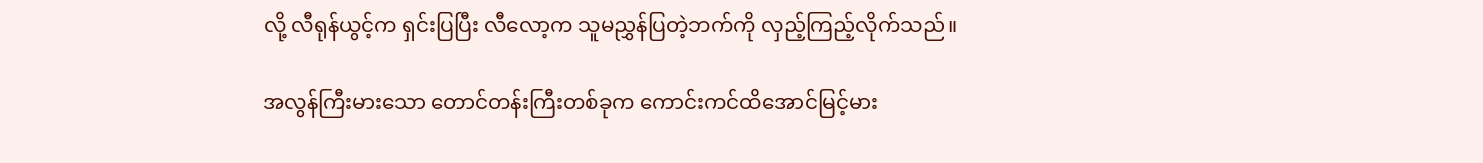လို့ လီရုန်ယွင့်က ရှင်းပြပြီး လီလော့က သူမညွှန်ပြတဲ့ဘက်ကို လှည့်ကြည့်လိုက်သည်။

အလွန်ကြီးမားသော တောင်တန်းကြီးတစ်ခုက ကောင်းကင်ထိအောင်မြင့်မား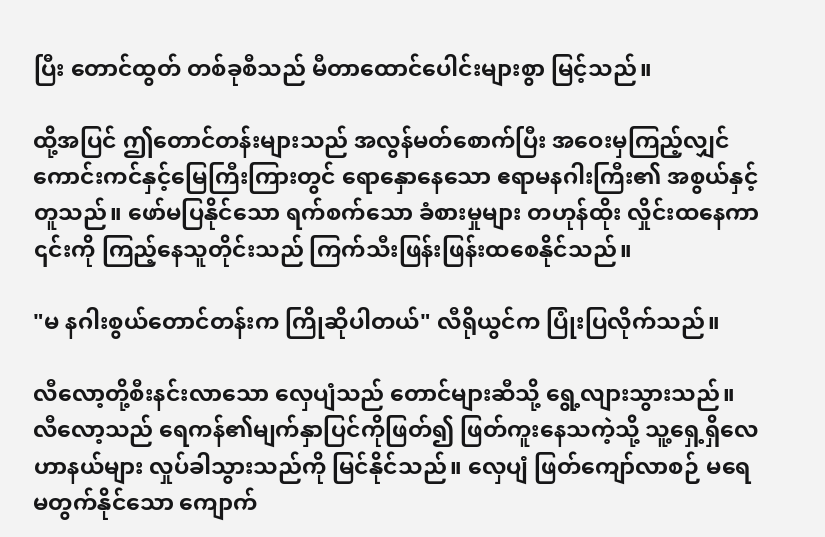ပြီး တောင်ထွတ် တစ်ခုစီသည် မီတာထောင်ပေါင်းများစွာ မြင့်သည်။

ထို့အပြင် ဤတောင်တန်းများသည် အလွန်မတ်စောက်ပြီး အဝေးမှကြည့်လျှင် ကောင်းကင်နှင့်မြေကြီးကြားတွင် ရောနှောနေသော ဧရာမနဂါးကြီး၏ အစွယ်နှင့်တူသည်။ ဖော်မပြနိုင်သော ရက်စက်သော ခံစားမှုများ တဟုန်ထိုး လှိုင်းထနေကာ ၎င်းကို ကြည့်နေသူတိုင်းသည် ကြက်သီးဖြန်းဖြန်းထစေနိုင်သည်။

"မ နဂါးစွယ်တောင်တန်းက ကြိုဆိုပါတယ်" လီရိုယွင်က ပြုံးပြလိုက်သည်။

လီလော့တို့စီးနင်းလာသော လှေပျံသည် တောင်များဆီသို့ ရွေ့လျားသွားသည်။ လီလော့သည် ရေကန်၏မျက်နှာပြင်ကိုဖြတ်၍ ဖြတ်ကူးနေသကဲ့သို့ သူ့ရှေ့ရှိလေဟာနယ်များ လှုပ်ခါသွားသည်ကို မြင်နိုင်သည်။ လှေပျံ ဖြတ်ကျော်လာစဉ် မရေမတွက်နိုင်သော ကျောက်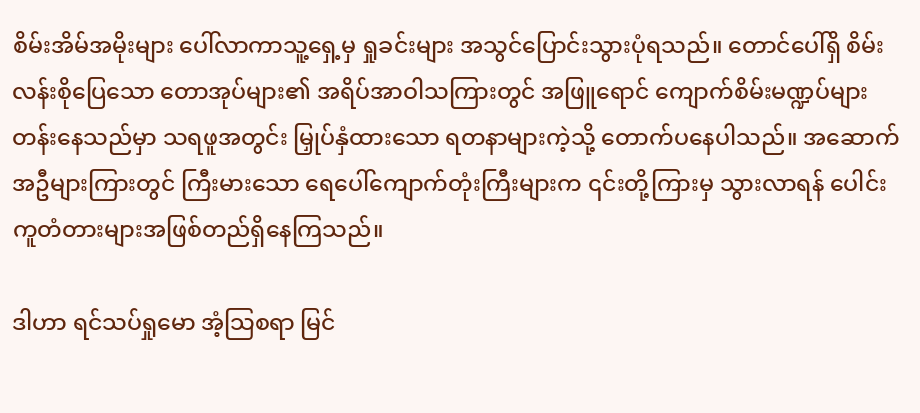စိမ်းအိမ်အမိုးများ ပေါ်လာကာသူ့ရှေ့မှ ရှုခင်းများ အသွင်ပြောင်းသွားပုံရသည်။ တောင်ပေါ်ရှိ စိမ်းလန်းစိုပြေသော တောအုပ်များ၏ အရိပ်အာဝါသကြားတွင် အဖြူရောင် ကျောက်စိမ်းမဏ္ဍပ်များ တန်းနေသည်မှာ သရဖူအတွင်း မြှုပ်နှံထားသော ရတနာများကဲ့သို့ တောက်ပနေပါသည်။ အဆောက်အဦများကြားတွင် ကြီးမားသော ရေပေါ်ကျောက်တုံးကြီးများက ၎င်းတို့ကြားမှ သွားလာရန် ပေါင်းကူတံတားများအဖြစ်တည်ရှိနေကြသည်။

ဒါဟာ ရင်သပ်ရှုမော အံ့သြစရာ မြင်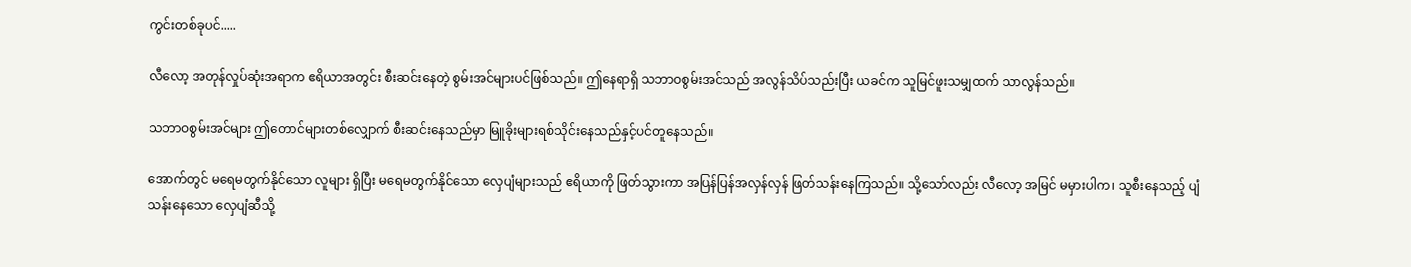ကွင်းတစ်ခုပင်.....

လီလော့ အတုန်လှုပ်ဆုံးအရာက ဧရိယာအတွင်း စီးဆင်းနေတဲ့ စွမ်းအင်များပင်ဖြစ်သည်။ ဤနေရာရှိ သဘာဝစွမ်းအင်သည် အလွန်သိပ်သည်းပြီး ယခင်က သူမြင်ဖူးသမျှထက် သာလွန်သည်။

သဘာဝစွမ်းအင်များ ဤတောင်များတစ်လျှောက် စီးဆင်းနေသည်မှာ မြူခိုးများရစ်သိုင်းနေသည်နှင့်ပင်တူနေသည်။

အောက်တွင် မရေမတွက်နိုင်သော လူများ ရှိပြီး မရေမတွက်နိုင်သော လှေပျံများသည် ဧရိယာကို ဖြတ်သွားကာ အပြန်ပြန်အလှန်လှန် ဖြတ်သန်းနေကြသည်။ သို့သော်လည်း လီလော့ အမြင် မမှားပါက၊ သူစီးနေသည့် ပျံသန်းနေသော လှေပျံဆီသို့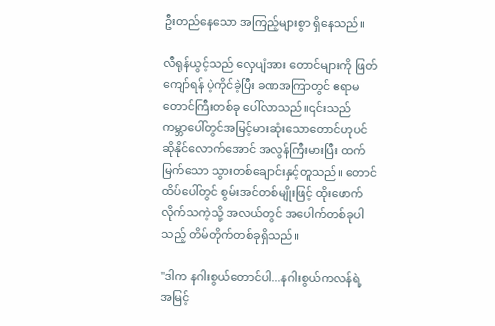ဦးတည်နေသော အကြည့်များစွာ ရှိနေသည်။

လီရုန်ယွင့်သည် လှေပျံအား တောင်များကို ဖြတ်ကျော်ရန် ပဲ့ကိုင်ခဲ့ပြီး ခဏအကြာတွင် ဧရာမတောင်ကြီးတစ်ခု ပေါ်လာသည်။၎င်းသည် ကမ္ဘာပေါ်တွင်အမြင့်မားဆုံးသောတောင်ဟုပင်ဆိုနိုင်လောက်အောင် အလွန်ကြီးမားပြီး ထက်မြက်သော သွားတစ်ချောင်းနှင့်တူသည်။ တောင်ထိပ်ပေါ်တွင် စွမ်းအင်တစ်မျိုးဖြင့် ထိုးဖောက်လိုက်သကဲ့သို့ အလယ်တွင် အပေါက်တစ်ခုပါသည့် တိမ်တိုက်တစ်ခုရှိသည်။

"ဒါက နဂါးစွယ်တောင်ပါ...နဂါးစွယ်ကလန်ရဲ့ အမြင့်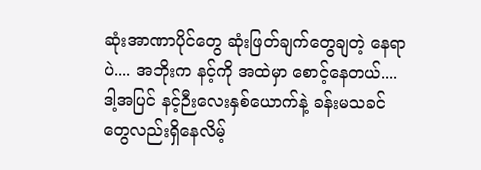ဆုံးအာဏာပိုင်တွေ ဆုံးဖြတ်ချက်တွေချတဲ့ နေရာပဲ.... အဘိုးက နင့်ကို အထဲမှာ စောင့်နေတယ်.... ဒါ့အပြင် နင့်ဉီးလေးနှစ်ယောက်နဲ့ ခန်းမသခင်တွေလည်းရှိနေလိမ့်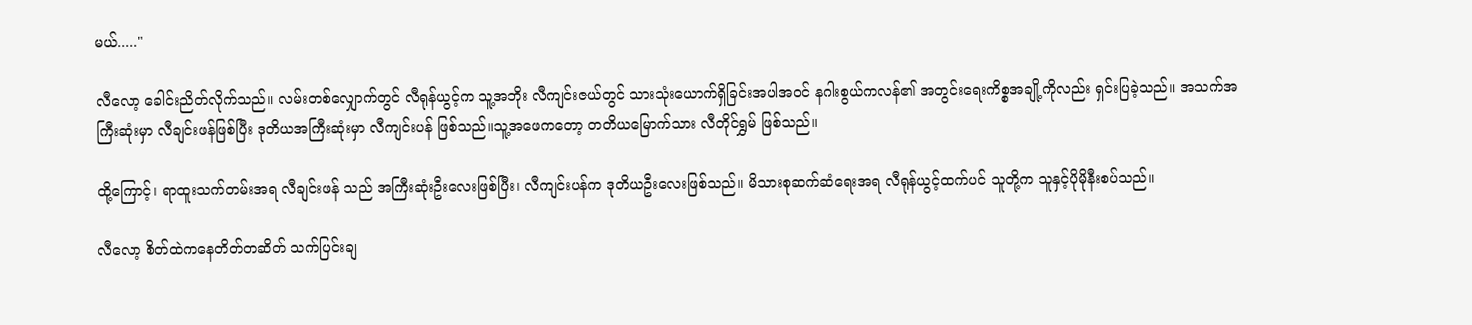မယ်....."

လီလော့ ခေါင်းညိတ်လိုက်သည်။ လမ်းတစ်လျှောက်တွင် လီရုန်ယွင့်က သူ့အဘိုး လီကျင်းဇယ်တွင် သားသုံးယောက်ရှိခြင်းအပါအဝင် နဂါးစွယ်ကလန်၏ အတွင်းရေးကိစ္စအချို့ကိုလည်း ရှင်းပြခဲ့သည်။ အသက်အကြီးဆုံးမှာ လီချင်းဖန်ဖြစ်ပြီး ဒုတိယအကြီးဆုံးမှာ လီကျင်းပန် ဖြစ်သည်။သူ့အဖေကတော့ တတိယမြောက်သား လီတိုင်ရွှမ် ဖြစ်သည်။

ထို့ကြောင့်၊ ရာထူးသက်တမ်းအရ လီချင်းဖန် သည် အကြီးဆုံးဦးလေးဖြစ်ပြီး၊ လီကျင်းပန်က ဒုတိယဦးလေးဖြစ်သည်။ မိသားစုဆက်ဆံရေးအရ လီရုန်ယွင့်ထက်ပင် သူတို့က သူနှင့်ပိုမိုနီးစပ်သည်။

လီလော့ စိတ်ထဲကနေတိတ်တဆိတ် သက်ပြင်းချ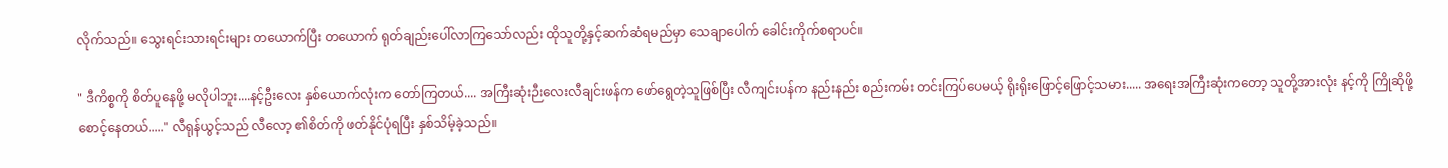လိုက်သည်။ သွေးရင်းသားရင်းများ တယောက်ပြီး တယောက် ရုတ်ချည်းပေါ်လာကြသော်လည်း ထိုသူတို့နှင့်ဆက်ဆံရမည်မှာ သေချာပေါက် ခေါင်းကိုက်စရာပင်။

" ဒီကိစ္စကို စိတ်ပူနေဖို့ မလိုပါဘူး....နင့်ဦးလေး နှစ်ယောက်လုံးက တော်ကြတယ်.... အကြီးဆုံးဉီးလေးလီချင်းဖန်က ဖော်ရွေတဲ့သူဖြစ်ပြီး လီကျင်းပန်က နည်းနည်း စည်းကမ်း တင်းကြပ်ပေမယ့် ရိုးရိုးဖြောင့်ဖြောင့်သမား..... အရေးအကြီးဆုံးကတော့ သူတို့အားလုံး နင့်ကို ကြိုဆိုဖို့ စောင့်နေတယ်....." လီရုန်ယွင့်သည် လီလော့ ၏စိတ်ကို ဖတ်နိုင်ပုံရပြီး နှစ်သိမ့်ခဲ့သည်။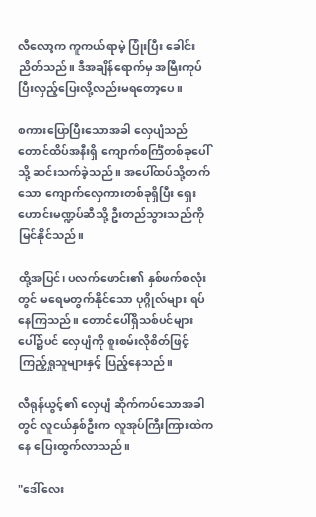လီလော့က ကူကယ်ရာမဲ့ ပြုံးပြီး ခေါင်းညိတ်သည်။ ဒီအချိန်ရောက်မှ အမြီးကုပ်ပြီးလှည့်ပြေးလို့လည်းမရတော့ပေ။

စကားပြောပြီးသောအခါ လှေပျံသည် တောင်ထိပ်အနီးရှိ ကျောက်စင်္ကြံတစ်ခုပေါ်သို့ ဆင်းသက်ခဲ့သည်။ အပေါ်ထပ်သို့တက်သော ကျောက်လှေကားတစ်ခုရှိပြီး ရှေးဟောင်းမဏ္ဍပ်ဆီသို့ ဦးတည်သွားသည်ကို မြင်နိုင်သည်။

ထို့အပြင်၊ ပလက်ဖောင်း၏ နှစ်ဖက်စလုံးတွင် မရေမတွက်နိုင်သော ပုဂ္ဂိုလ်များ ရပ်နေကြသည်။ တောင်ပေါ်ရှိသစ်ပင်များပေါ်၌ပင် လှေပျံကို စူးစမ်းလိုစိတ်ဖြင့် ကြည့်ရှုသူများနှင့် ပြည့်နေသည်။

လီရုန်ယွင့်၏ လှေပျံ ဆိုက်ကပ်သောအခါတွင် လူငယ်နှစ်ဦးက လူအုပ်ကြီးကြားထဲကနေ ပြေးထွက်လာသည်။

"ဒေါ်လေး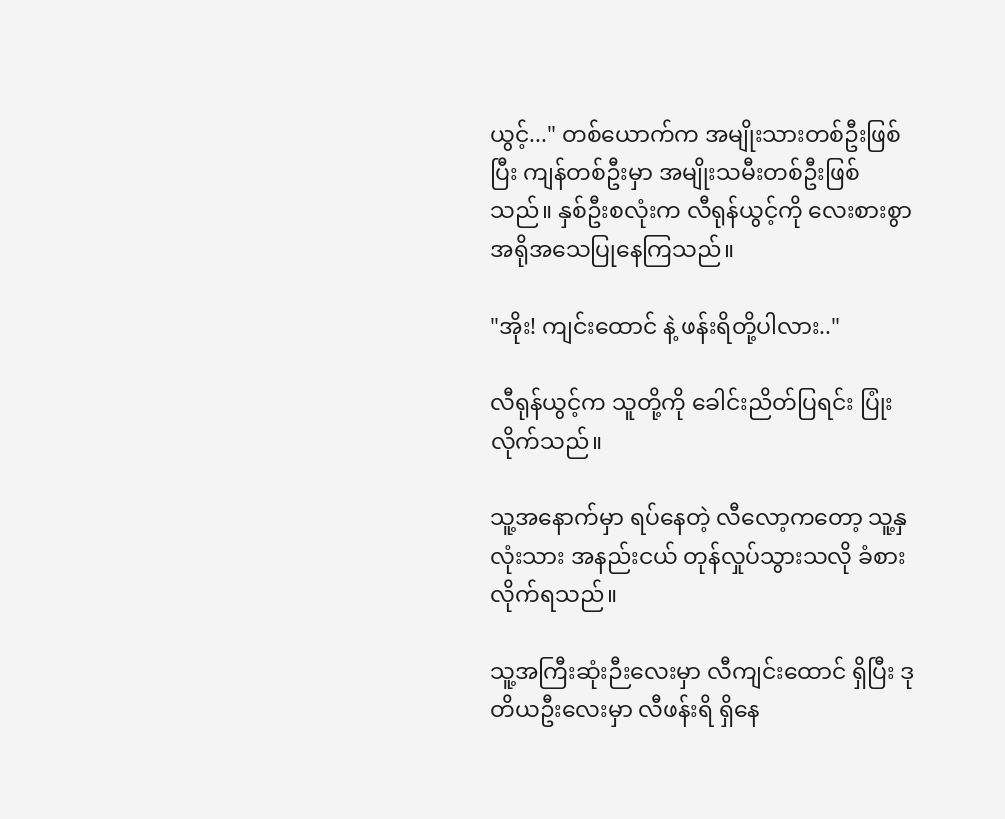ယွင့်..." တစ်ယောက်က အမျိုးသားတစ်ဦးဖြစ်ပြီး ကျန်တစ်ဦးမှာ အမျိုးသမီးတစ်ဦးဖြစ်သည်။ နှစ်ဦးစလုံးက လီရုန်ယွင့်ကို လေးစားစွာ အရိုအသေပြုနေကြသည်။

"အိုး! ကျင်းထောင် နဲ့ ဖန်းရိတို့ပါလား.."

လီရုန်ယွင့်က သူတို့ကို ခေါင်းညိတ်ပြရင်း ပြုံးလိုက်သည်။

သူ့အနောက်မှာ ရပ်နေတဲ့ လီလော့ကတော့ သူ့နှလုံးသား အနည်းငယ် တုန်လှုပ်သွားသလို ခံစားလိုက်ရသည်။

သူ့အကြီးဆုံးဉီးလေးမှာ လီကျင်းထောင် ရှိပြီး ဒုတိယဦးလေးမှာ လီဖန်းရိ ရှိနေ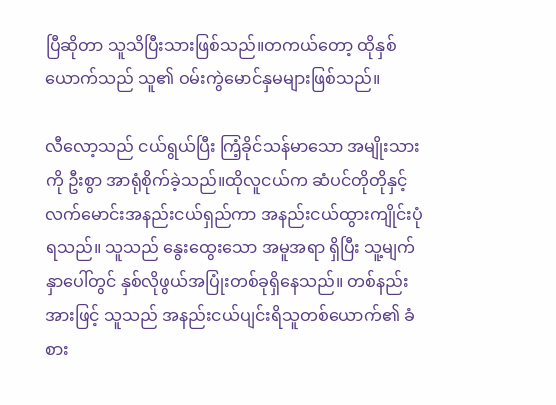ပြီဆိုတာ သူသိပြီးသားဖြစ်သည်။တကယ်တော့ ထိုနှစ်ယောက်သည် သူ၏ ဝမ်းကွဲမောင်နှမများဖြစ်သည်။

လီလော့သည် ငယ်ရွယ်ပြီး ကြံ့ခိုင်သန်မာသော အမျိုးသားကို ဦးစွာ အာရုံစိုက်ခဲ့သည်။ထိုလူငယ်က ဆံပင်တိုတိုနှင့်လက်မောင်းအနည်းငယ်ရှည်ကာ အနည်းငယ်ထွားကျိုင်းပုံရသည်။ သူသည် နွေးထွေးသော အမူအရာ ရှိပြီး သူ့မျက်နှာပေါ်တွင် နှစ်လိုဖွယ်အပြုံးတစ်ခုရှိနေသည်။ တစ်နည်းအားဖြင့် သူသည် အနည်းငယ်ပျင်းရိသူတစ်ယောက်၏ ခံစား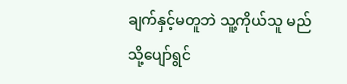ချက်နှင့်မတူဘဲ သူ့ကိုယ်သူ မည်သို့ပျော်ရွင်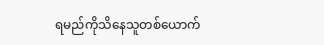ရမည်ကိုသိနေသူတစ်ယောက်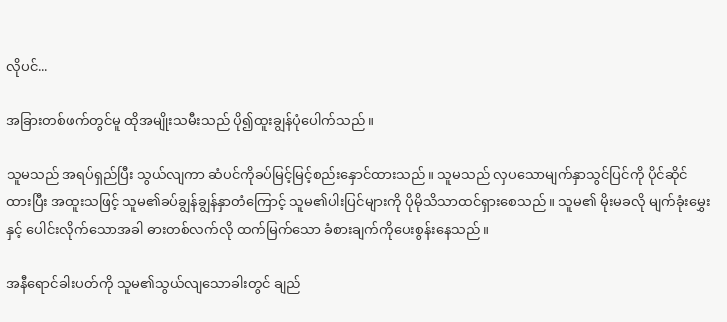လိုပင်...

အခြားတစ်ဖက်တွင်မူ ထိုအမျိုးသမီးသည် ပို၍ထူးချွန်ပုံပေါက်သည်။

သူမသည် အရပ်ရှည်ပြီး သွယ်လျကာ ဆံပင်ကိုခပ်မြင့်မြင့်စည်းနှောင်ထားသည်။ သူမသည် လှပသောမျက်နှာသွင်ပြင်ကို ပိုင်ဆိုင်ထားပြီး အထူးသဖြင့် သူမ၏ခပ်ချွန်ချွန်နှာတံကြောင့် သူမ၏ပါးပြင်များကို ပိုမိုသိသာထင်ရှားစေသည်။ သူမ၏ မိုးမခလို မျက်ခုံးမွှေးနှင့် ပေါင်းလိုက်သောအခါ ဓားတစ်လက်လို ထက်မြက်သော ခံစားချက်ကိုပေးစွန်းနေသည်။

အနီရောင်ခါးပတ်ကို သူမ၏သွယ်လျသောခါးတွင် ချည်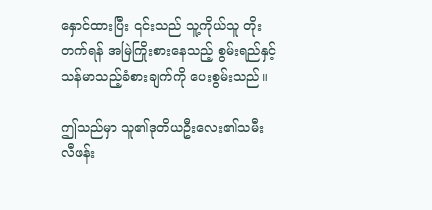နှောင်ထားပြီး ၎င်းသည် သူ့ကိုယ်သူ တိုးတက်ရန် အမြဲကြိုးစားနေသည့် စွမ်းရည်နှင့် သန်မာသည့်ခံစားချက်ကို ပေးစွမ်းသည်။

ဤသည်မှာ သူ၏ဒုတိယဦးလေး၏သမီး လီဖန်း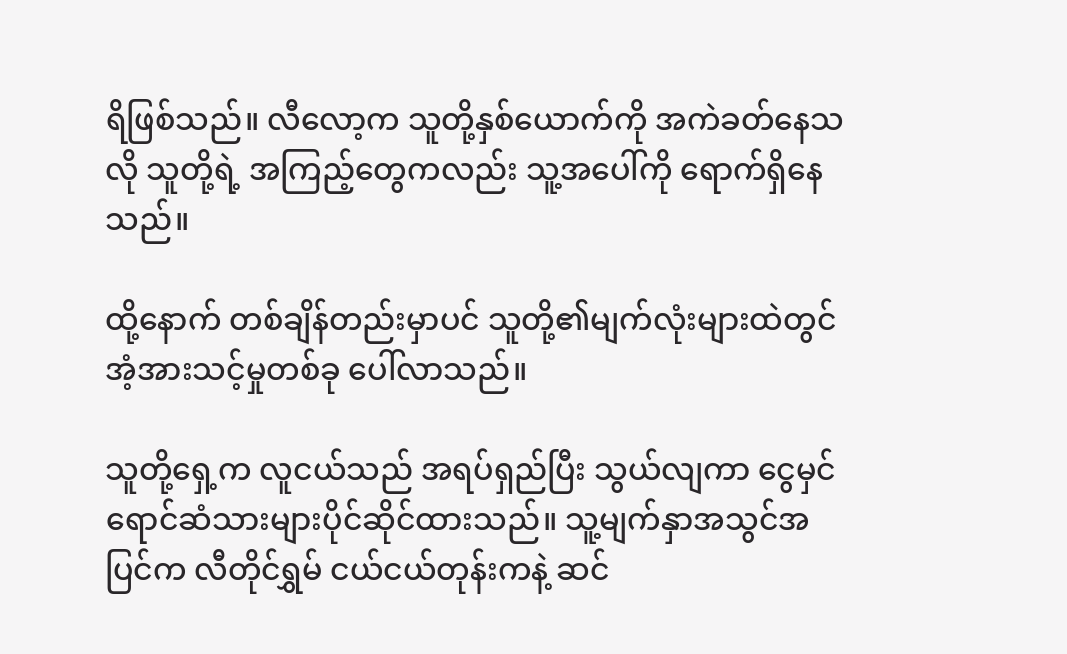ရိဖြစ်သည်။ လီလော့က သူတို့နှစ်ယောက်ကို အကဲခတ်နေသလို သူတို့ရဲ့ အကြည့်တွေကလည်း သူ့အပေါ်ကို ရောက်ရှိနေသည်။

ထို့နောက် တစ်ချိန်တည်းမှာပင် သူတို့၏မျက်လုံးများထဲတွင် အံ့အားသင့်မှုတစ်ခု ပေါ်လာသည်။

သူတို့ရှေ့က လူငယ်သည် အရပ်ရှည်ပြီး သွယ်လျကာ ငွေမှင်ရောင်ဆံသားများပိုင်ဆိုင်ထားသည်။ သူ့မျက်နှာအသွင်အပြင်က လီတိုင်ရွှမ် ငယ်ငယ်တုန်းကနဲ့ ဆင်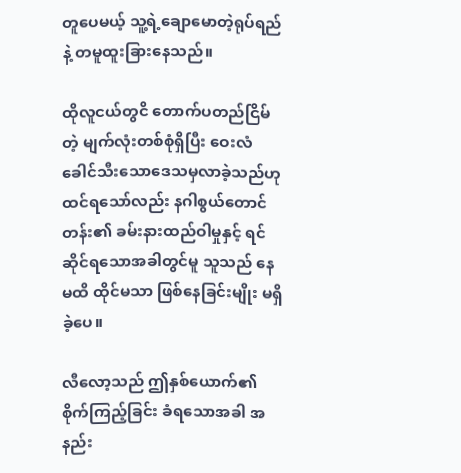တူပေမယ့် သူ့ရဲ့ချောမောတဲ့ရုပ်ရည်နဲ့ တမူထူးခြားနေသည်။

ထိုလူငယ်တွငိ တောက်ပတည်ငြိမ်တဲ့ မျက်လုံးတစ်စုံရှိပြီး ဝေးလံခေါင်သီးသောဒေသမှလာခဲ့သည်ဟုထင်ရသော်လည်း နဂါစွယ်တောင်တန်း၏ ခမ်းနားထည်ဝါမှုနှင့် ရင်ဆိုင်ရသောအခါတွင်မူ သူသည် နေမထိ ထိုင်မသာ ဖြစ်နေခြင်းမျိုး မရှိခဲ့ပေ။

လီလော့သည် ဤနှစ်ယောက်၏ စိုက်ကြည့်ခြင်း ခံရသောအခါ အနည်း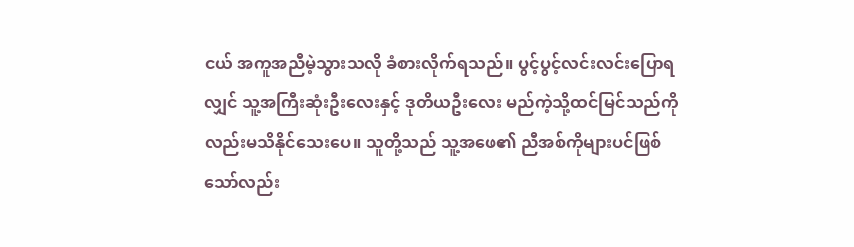ငယ် အကူအညီမဲ့သွားသလို ခံစားလိုက်ရသည်။ ပွင့်ပွင့်လင်းလင်းပြောရလျှင် သူ့အကြီးဆုံးဦးလေးနှင့် ဒုတိယဦးလေး မည်ကဲ့သို့ထင်မြင်သည်ကိုလည်းမသိနိုင်သေးပေ။ သူတို့သည် သူ့အဖေ၏ ညီအစ်ကိုများပင်ဖြစ်သော်လည်း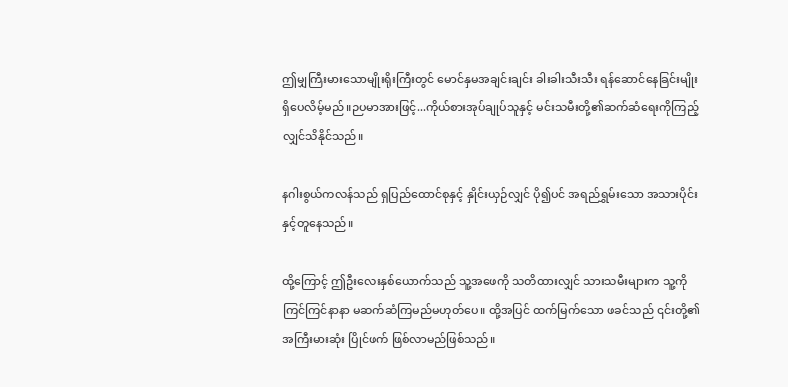ဤမျှကြီးမားသောမျိုးရိုးကြီးတွင် မောင်နှမအချင်းချင်း ခါးခါးသီးသီး ရန်ဆောင်နေခြင်းမျိုးရှိပေလိမ့်မည်။ဉပမာအားဖြင့်...ကိုယ်စားအုပ်ချုပ်သူနှင့် မင်းသမီးတို့၏ဆက်ဆံရေးကိုကြည့်လျှင်သိနိုင်သည်။

နဂါးစွယ်ကလန်သည် ရှပြည်ထောင်စုနှင့် နှိုင်းယှဉ်လျှင် ပို၍ပင် အရည်ရွှမ်းသော အသားပိုင်းနှင့်တူနေသည်။

ထို့ကြောင့် ဤဦးလေးနှစ်ယောက်သည် သူ့အဖေကို သတိထားလျှင် သားသမီးများက သူ့ကို ကြင်ကြင်နာနာ မဆက်ဆံကြမည်မဟုတ်ပေ။ ထို့အပြင် ထက်မြက်သော ဖခင်သည် ၎င်းတို့၏ အကြီးမားဆုံး ပြိုင်ဖက် ဖြစ်လာမည်ဖြစ်သည်။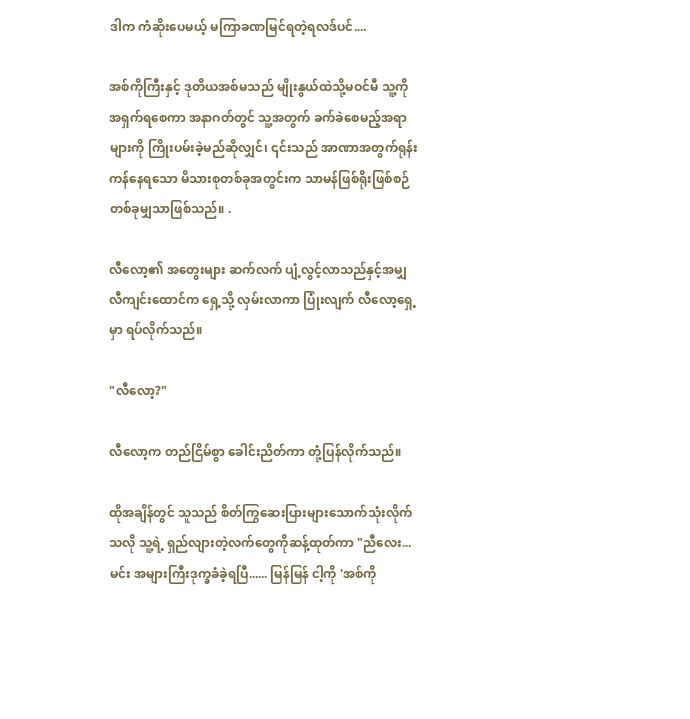ဒါက ကံဆိုးပေမယ့် မကြာခဏမြင်ရတဲ့ရလဒ်ပင်....

အစ်ကိုကြီးနှင့် ဒုတိယအစ်မသည် မျိုးနွယ်ထဲသို့မဝင်မီ သူ့ကို အရှက်ရစေကာ အနာဂတ်တွင် သူ့အတွက် ခက်ခဲစေမည့်အရာများကို ကြိုးပမ်းခဲ့မည်ဆိုလျှင်၊ ၎င်းသည် အာဏာအတွက်ရုန်းကန်နေရသော မိသားစုတစ်ခုအတွင်းက သာမန်ဖြစ်ရိုးဖြစ်စဉ်တစ်ခုမျှသာဖြစ်သည်။ .

လီလော့၏ အတွေးများ ဆက်လက် ပျံ့လွင့်လာသည်နှင့်အမျှ လီကျင်းထောင်က ရှေ့သို့ လှမ်းလာကာ ပြုံးလျက် လီလော့ရှေ့မှာ ရပ်လိုက်သည်။

"လီလော့?"

လီလော့က တည်ငြိမ်စွာ ခေါင်းညိတ်ကာ တုံ့ပြန်လိုက်သည်။

ထိုအချိန်တွင် သူသည် စိတ်ကြွဆေးပြားများသောက်သုံးလိုက်သလို သူ့ရဲ့ ရှည်လျားတဲ့လက်တွေကိုဆန့်ထုတ်ကာ "ညီလေး... မင်း အများကြီးဒုက္ခခံခဲ့ရပြီ...... မြန်မြန် ငါ့ကို 'အစ်ကို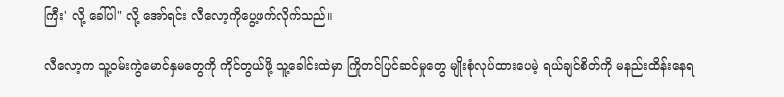ကြီး' လို့ ခေါ်ပါ" လို့ အော်ရင်း လီလော့ကိုပွေ့ဖက်လိုက်သည်။

လီလော့က သူ့ဝမ်းကွဲမောင်နှမတွေကို ကိုင်တွယ်ဖို့ သူ့ခေါင်းထဲမှာ ကြိုတင်ပြင်ဆင်မှုတွေ မျိုးစုံလုပ်ထားပေမဲ့ ရယ်ချင်စိတ်ကို မနည်းထိန်းနေရ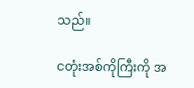သည်။

ငတုံးအစ်ကိုကြီးကို အ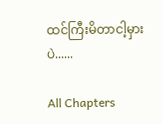ထင်ကြီးမိတာငါ့မှားပဲ......

All Chapters